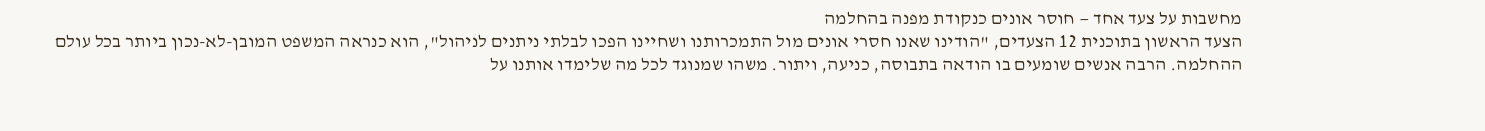מחשבות על צעד אחד — חוסר אונים כנקודת מפנה בהחלמה
הצעד הראשון בתוכנית 12 הצעדים, "הודינו שאנו חסרי אונים מול התמכרותנו ושחיינו הפכו לבלתי ניתנים לניהול", הוא כנראה המשפט המובן-לא-נכון ביותר בכל עולם ההחלמה. הרבה אנשים שומעים בו הודאה בתבוסה, כניעה, ויתור. משהו שמנוגד לכל מה שלימדו אותנו על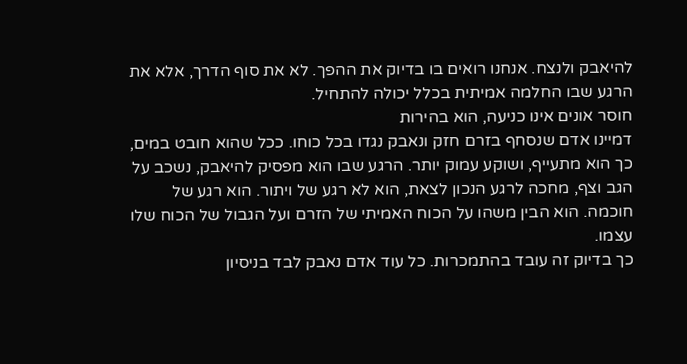להיאבק ולנצח. אנחנו רואים בו בדיוק את ההפך. לא את סוף הדרך, אלא את הרגע שבו החלמה אמיתית בכלל יכולה להתחיל.
חוסר אונים אינו כניעה, הוא בהירות
דמיינו אדם שנסחף בזרם חזק ונאבק נגדו בכל כוחו. ככל שהוא חובט במים, כך הוא מתעייף, ושוקע עמוק יותר. הרגע שבו הוא מפסיק להיאבק, נשכב על הגב וצף, מחכה לרגע הנכון לצאת, הוא לא רגע של ויתור. הוא רגע של חוכמה. הוא הבין משהו על הכוח האמיתי של הזרם ועל הגבול של הכוח שלו עצמו.
כך בדיוק זה עובד בהתמכרות. כל עוד אדם נאבק לבד בניסיון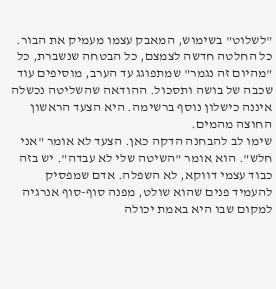"לשלוט" בשימוש, המאבק עצמו מעמיק את הבור. כל החלטה חדשה לצמצם, כל הבטחה שנשברת, כל "מהיום זה נגמר" שמתפוגג עד הערב, מוסיפים עוד שכבה של בושה ותסכול. ההודאה שהשליטה נכשלה איננה כישלון נוסף ברשימה. היא הצעד הראשון החוצה מהמים.
שימו לב להבחנה הדקה כאן. הצעד לא אומר "אני חלש". הוא אומר "השיטה שלי לא עבדה". יש בזה כבוד עצמי דווקא, לא השפלה. אדם שמפסיק להעמיד פנים שהוא שולט, מפנה סוף-סוף אנרגיה למקום שבו היא באמת יכולה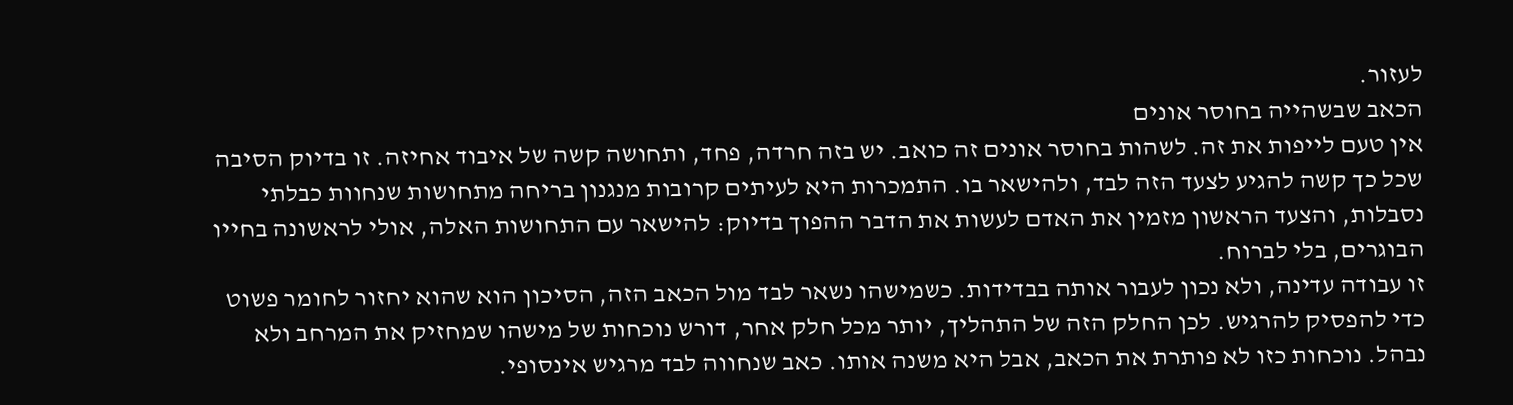לעזור.
הכאב שבשהייה בחוסר אונים
אין טעם לייפות את זה. לשהות בחוסר אונים זה כואב. יש בזה חרדה, פחד, ותחושה קשה של איבוד אחיזה. זו בדיוק הסיבה שכל כך קשה להגיע לצעד הזה לבד, ולהישאר בו. התמכרות היא לעיתים קרובות מנגנון בריחה מתחושות שנחוות כבלתי נסבלות, והצעד הראשון מזמין את האדם לעשות את הדבר ההפוך בדיוק: להישאר עם התחושות האלה, אולי לראשונה בחייו הבוגרים, בלי לברוח.
זו עבודה עדינה, ולא נכון לעבור אותה בבדידות. כשמישהו נשאר לבד מול הכאב הזה, הסיכון הוא שהוא יחזור לחומר פשוט כדי להפסיק להרגיש. לכן החלק הזה של התהליך, יותר מכל חלק אחר, דורש נוכחות של מישהו שמחזיק את המרחב ולא נבהל. נוכחות כזו לא פותרת את הכאב, אבל היא משנה אותו. כאב שנחווה לבד מרגיש אינסופי.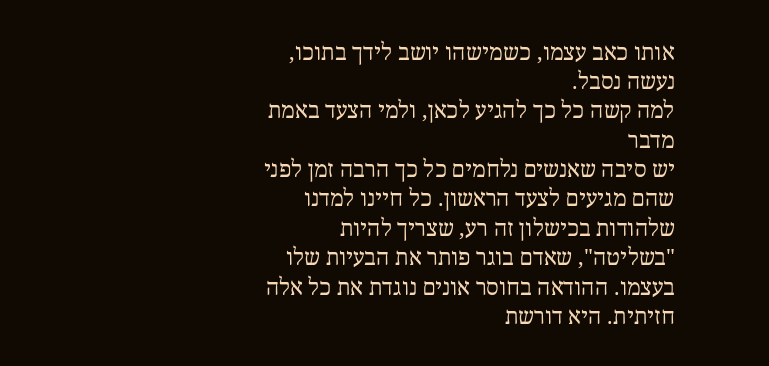אותו כאב עצמו, כשמישהו יושב לידך בתוכו, נעשה נסבל.
למה קשה כל כך להגיע לכאן, ולמי הצעד באמת מדבר
יש סיבה שאנשים נלחמים כל כך הרבה זמן לפני שהם מגיעים לצעד הראשון. כל חיינו למדנו שלהודות בכישלון זה רע, שצריך להיות "בשליטה", שאדם בוגר פותר את הבעיות שלו בעצמו. ההודאה בחוסר אונים נוגדת את כל אלה חזיתית. היא דורשת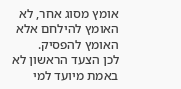אומץ מסוג אחר, לא האומץ להילחם אלא האומץ להפסיק.
לכן הצעד הראשון לא באמת מיועד למי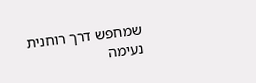שמחפש דרך רוחנית נעימה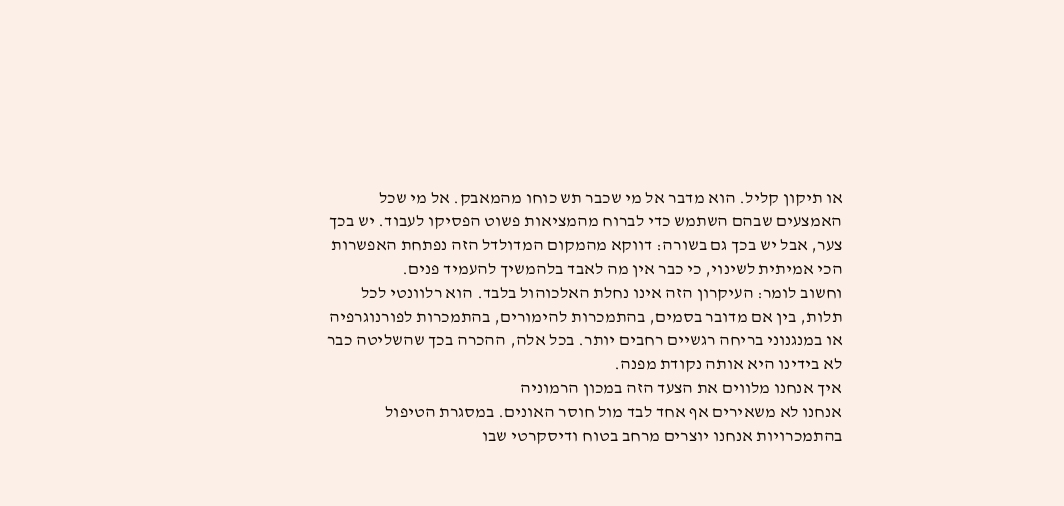או תיקון קליל. הוא מדבר אל מי שכבר תש כוחו מהמאבק. אל מי שכל האמצעים שבהם השתמש כדי לברוח מהמציאות פשוט הפסיקו לעבוד. יש בכך צער, אבל יש בכך גם בשורה: דווקא מהמקום המדולדל הזה נפתחת האפשרות הכי אמיתית לשינוי, כי כבר אין מה לאבד בלהמשיך להעמיד פנים.
וחשוב לומר: העיקרון הזה אינו נחלת האלכוהול בלבד. הוא רלוונטי לכל תלות, בין אם מדובר בסמים, בהתמכרות להימורים, בהתמכרות לפורנוגרפיה או במנגנוני בריחה רגשיים רחבים יותר. בכל אלה, ההכרה בכך שהשליטה כבר לא בידינו היא אותה נקודת מפנה.
איך אנחנו מלווים את הצעד הזה במכון הרמוניה
אנחנו לא משאירים אף אחד לבד מול חוסר האונים. במסגרת הטיפול בהתמכרויות אנחנו יוצרים מרחב בטוח ודיסקרטי שבו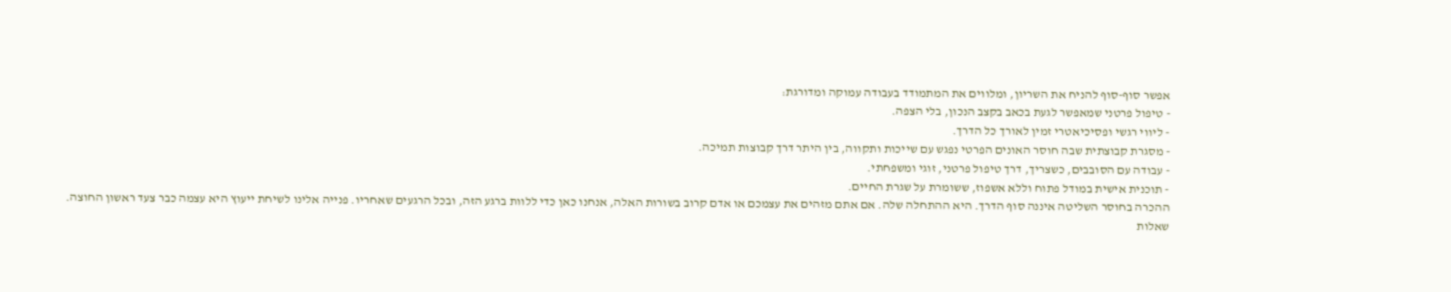אפשר סוף-סוף להניח את השריון, ומלווים את המתמודד בעבודה עמוקה ומדורגת:
- טיפול פרטני שמאפשר לגעת בכאב בקצב הנכון, בלי הצפה.
- ליווי רגשי ופסיכיאטרי זמין לאורך כל הדרך.
- מסגרת קבוצתית שבה חוסר האונים הפרטי נפגש עם שייכות ותקווה, בין היתר דרך קבוצות תמיכה.
- עבודה עם הסובבים, כשצריך, דרך טיפול פרטני, זוגי ומשפחתי.
- תוכנית אישית במודל פתוח וללא אשפוז, ששומרת על שגרת החיים.
ההכרה בחוסר השליטה איננה סוף הדרך. היא ההתחלה שלה. אם אתם מזהים את עצמכם או אדם קרוב בשורות האלה, אנחנו כאן כדי ללוות ברגע הזה, ובכל הרגעים שאחריו. פנייה אלינו לשיחת ייעוץ היא עצמה כבר צעד ראשון החוצה.
שאלות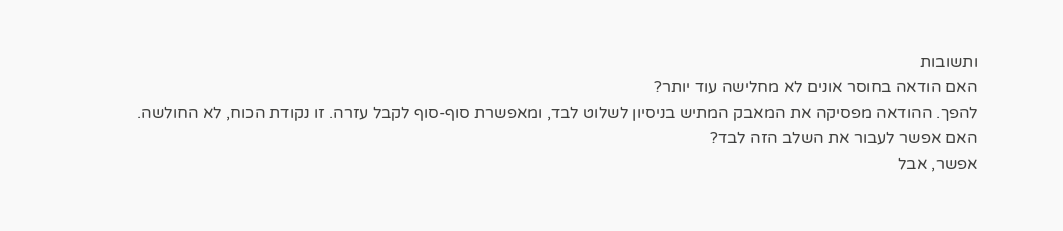ותשובות
האם הודאה בחוסר אונים לא מחלישה עוד יותר?
להפך. ההודאה מפסיקה את המאבק המתיש בניסיון לשלוט לבד, ומאפשרת סוף-סוף לקבל עזרה. זו נקודת הכוח, לא החולשה.
האם אפשר לעבור את השלב הזה לבד?
אפשר, אבל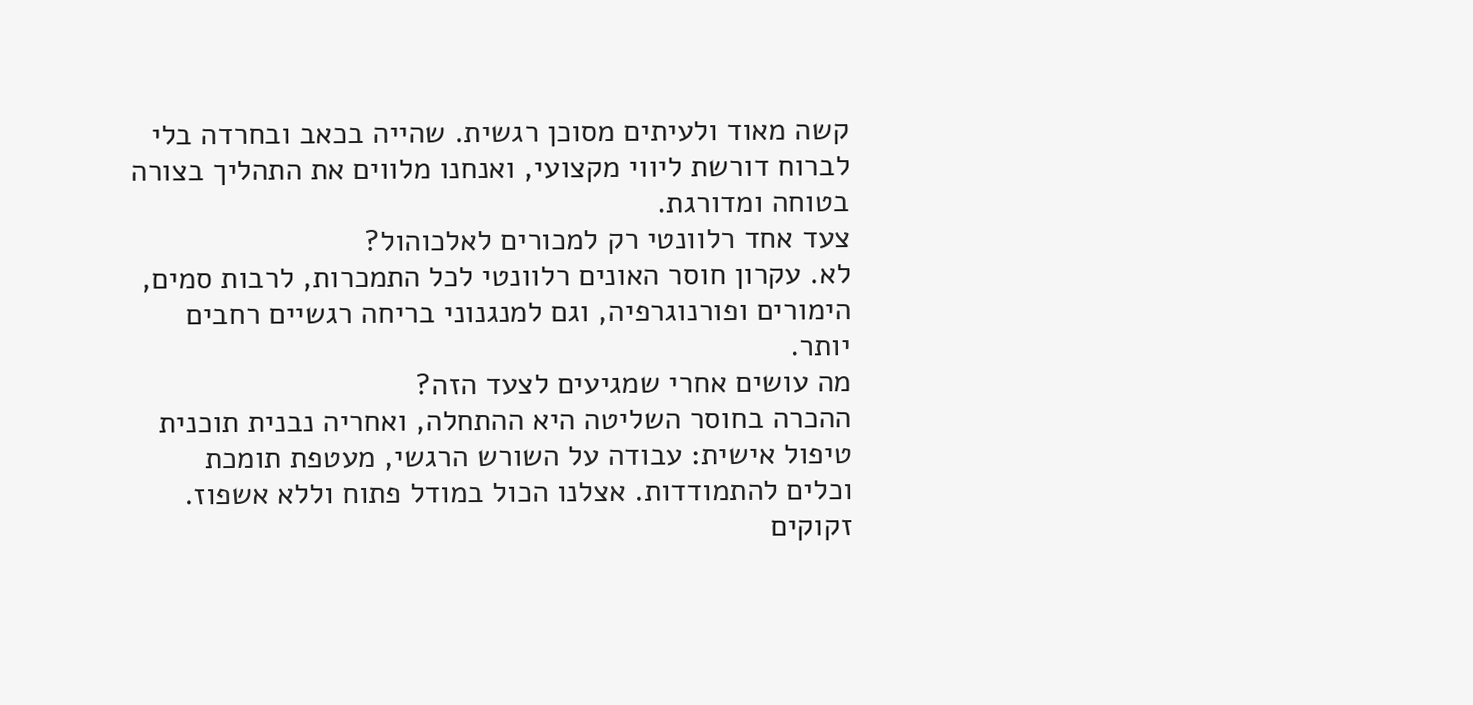קשה מאוד ולעיתים מסוכן רגשית. שהייה בכאב ובחרדה בלי לברוח דורשת ליווי מקצועי, ואנחנו מלווים את התהליך בצורה בטוחה ומדורגת.
צעד אחד רלוונטי רק למכורים לאלכוהול?
לא. עקרון חוסר האונים רלוונטי לכל התמכרות, לרבות סמים, הימורים ופורנוגרפיה, וגם למנגנוני בריחה רגשיים רחבים יותר.
מה עושים אחרי שמגיעים לצעד הזה?
ההכרה בחוסר השליטה היא ההתחלה, ואחריה נבנית תוכנית טיפול אישית: עבודה על השורש הרגשי, מעטפת תומכת וכלים להתמודדות. אצלנו הכול במודל פתוח וללא אשפוז.
זקוקים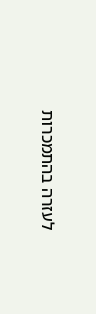לעזרה בהתמכרות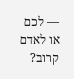— לכם או לאדם קרוב?